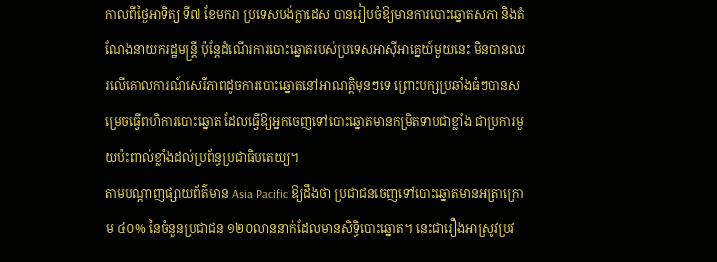កាលពីថ្ងៃអាទិត្យ ទី៧ ខែមករា ប្រទេសបង់ក្លាដេស បានរៀបចំឱ្យមានការបោះឆ្នោតសភា និងតំណែងនាយករដ្ឋមន្ត្រី ប៉ុន្តែដំណើរការបោះឆ្នោតរបស់ប្រទេសអាស៊ីអាគ្នេយ៍មួយនេះ មិនបានឈរលើគោលការណ៍សេរីភាពដូចការបោះឆ្នោតនៅអាណត្តិមុនៗទេ ព្រោះបក្សប្រឆាំងធំៗបានសម្រេចធ្វើពហិការបោះឆ្នោត ដែលធ្វើឱ្យអ្នកចេញទៅបោះឆ្នោតមានកម្រិតទាបជាខ្លាំង ជាប្រការមួយប៉ះពាល់ខ្លាំងដល់ប្រព័ន្ធប្រជាធិបតេយ្យ។
តាមបណ្ដាញផ្សាយព័ត៌មាន Asia Pacific ឱ្យដឹងថា ប្រជាជនចេញទៅបោះឆ្នោតមានអត្រាក្រោម ៤០% នៃចំនួនប្រជាជន ១២០លាននាក់ដែលមានសិទ្ធិបោះឆ្នោត។ នេះជារឿងអាស្រូវប្រវ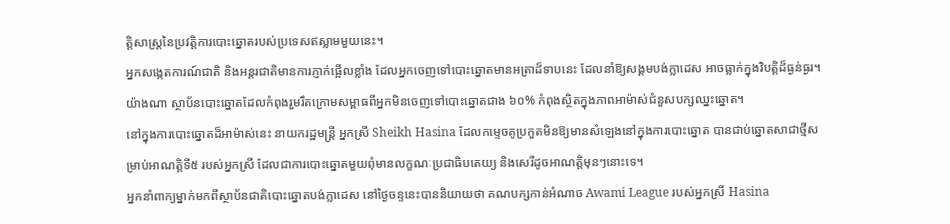ត្តិសាស្ត្រនៃប្រវត្តិការបោះឆ្នោតរបស់ប្រទេសឥស្លាមមួយនេះ។
អ្នកសង្កេតការណ៍ជាតិ និងអន្តរជាតិមានការភ្ញាក់ផ្អើលខ្លាំង ដែលអ្នកចេញទៅបោះឆ្នោតមានអត្រាដ៏ទាបនេះ ដែលនាំឱ្យសង្គមបង់ក្លាដេស អាចធ្លាក់ក្នុងវិបត្តិដ៏ធ្ងន់ធ្ងរ។
យ៉ាងណា ស្ថាប័នបោះឆ្នោតដែលកំពុងរួមរឹតក្រោមសម្ពាធពីអ្នកមិនចេញទៅបោះឆ្នោតជាង ៦០% កំពុងស្ថិតក្នុងភាពអាម៉ាស់ជំនួសបក្សឈ្នះឆ្នោត។
នៅក្នុងការបោះឆ្នោតដ៏អាម៉ាស់នេះ នាយករដ្ឋមន្ត្រី អ្នកស្រី Sheikh Hasina ដែលកម្ទេចគូប្រកួតមិនឱ្យមានសំឡេងនៅក្នុងការបោះឆ្នោត បានជាប់ឆ្នោតសាជាថ្មីសម្រាប់អាណត្តិទី៥ របស់អ្នកស្រី ដែលជាការបោះឆ្នោតមួយពុំមានលក្ខណៈប្រជាធិបតេយ្យ និងសេរីដូចអាណត្តិមុនៗនោះទេ។
អ្នកនាំពាក្យម្នាក់មកពីស្ថាប័នជាតិបោះឆ្នោតបង់ក្លាដេស នៅថ្ងៃចន្ទនេះបាននិយាយថា គណបក្សកាន់អំណាច Awami League របស់អ្នកស្រី Hasina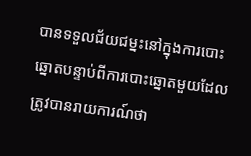បានទទួលជ័យជម្នះនៅក្នុងការបោះឆ្នោតបន្ទាប់ពីការបោះឆ្នោតមួយដែលត្រូវបានរាយការណ៍ថា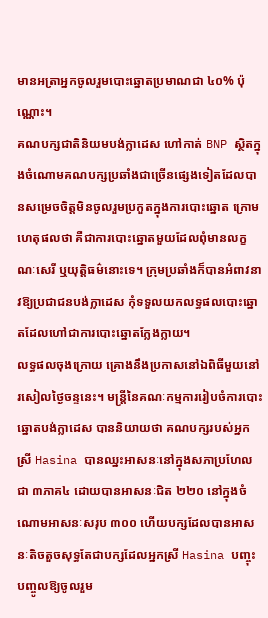មានអត្រាអ្នកចូលរួមបោះឆ្នោតប្រមាណជា ៤០% ប៉ុណ្ណោះ។
គណបក្សជាតិនិយមបង់ក្លាដេស ហៅកាត់ BNP ស្ថិតក្នុងចំណោមគណបក្សប្រឆាំងជាច្រើនផ្សេងទៀតដែលបានសម្រេចចិត្តមិនចូលរួមប្រកួតក្នុងការបោះឆ្នោត ក្រោមហេតុផលថា គឺជាការបោះឆ្នោតមួយដែលពុំមានលក្ខណៈសេរី ឬយុត្តិធម៌នោះទេ។ ក្រុមប្រឆាំងក៏បានអំពាវនាវឱ្យប្រជាជនបង់ក្លាដេស កុំទទួលយកលទ្ធផលបោះឆ្នោតដែលហៅជាការបោះឆ្នោតក្លែងក្លាយ។
លទ្ធផលចុងក្រោយ គ្រោងនឹងប្រកាសនៅឯពិធីមួយនៅរសៀលថ្ងៃចន្ទនេះ។ មន្ត្រីនៃគណៈកម្មការរៀបចំការបោះឆ្នោតបង់ក្លាដេស បាននិយាយថា គណបក្សរបស់អ្នកស្រី Hasina បានឈ្នះអាសនៈនៅក្នុងសភាប្រហែលជា ៣ភាគ៤ ដោយបានអាសនៈជិត ២២០ នៅក្នុងចំណោមអាសនៈសរុប ៣០០ ហើយបក្សដែលបានអាសនៈតិចតួចសុទ្ធតែជាបក្សដែលអ្នកស្រី Hasina បញ្ចុះបញ្ចូលឱ្យចូលរួម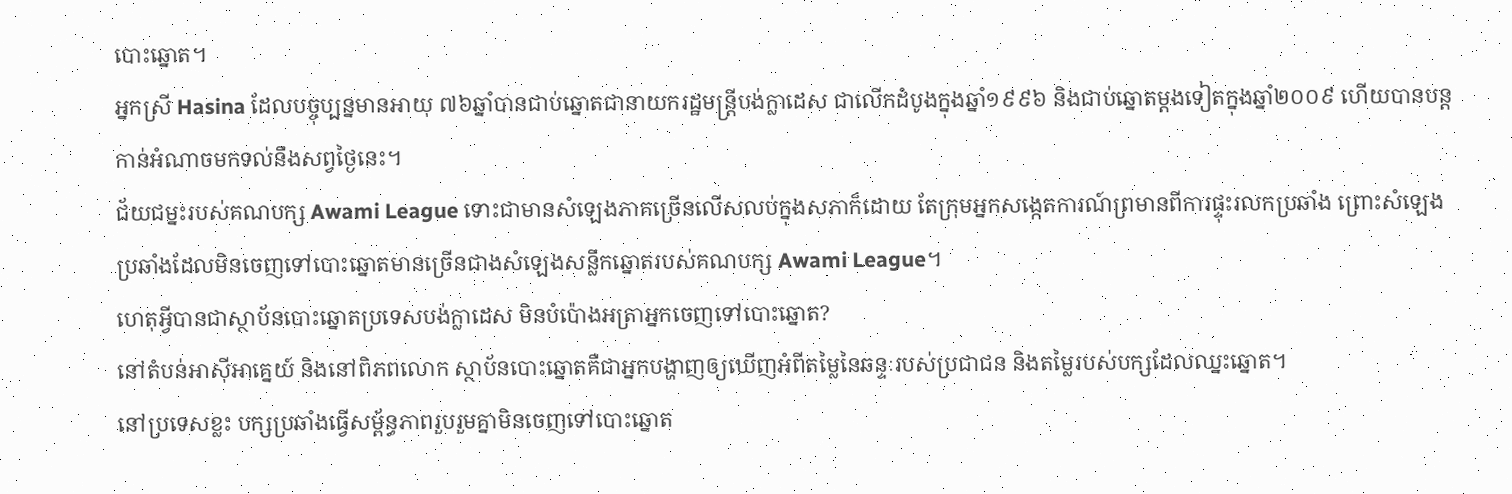បោះឆ្នោត។
អ្នកស្រី Hasina ដែលបច្ចុប្បន្នមានអាយុ ៧៦ឆ្នាំបានជាប់ឆ្នោតជានាយករដ្ឋមន្ត្រីបង់ក្លាដេស ជាលើកដំបូងក្នុងឆ្នាំ១៩៩៦ និងជាប់ឆ្នោតម្ដងទៀតក្នុងឆ្នាំ២០០៩ ហើយបានបន្តកាន់អំណាចមកទល់នឹងសព្វថ្ងៃនេះ។
ជ័យជម្នះរបស់គណបក្ស Awami League ទោះជាមានសំឡេងភាគច្រើនលើសលប់ក្នុងសភាក៏ដោយ តែក្រុមអ្នកសង្កេតការណ៍ព្រមានពីការផ្ទុះរលកប្រឆាំង ព្រោះសំឡេងប្រឆាំងដែលមិនចេញទៅបោះឆ្នោតមានច្រើនជាងសំឡេងសន្លឹកឆ្នោតរបស់គណបក្ស Awami League។
ហេតុអ្វីបានជាស្ថាប័នបោះឆ្នោតប្រទេសបង់ក្លាដេស មិនបំប៉ោងអត្រាអ្នកចេញទៅបោះឆ្នោត?
នៅតំបន់អាស៊ីអាគ្នេយ៍ និងនៅពិភពលោក ស្ថាប័នបោះឆ្នោតគឺជាអ្នកបង្ហាញឲ្យឃើញអំពីតម្លៃនៃឆន្ទៈរបស់ប្រជាជន និងតម្លៃរបស់បក្សដែលឈ្នះឆ្នោត។
នៅប្រទេសខ្លះ បក្សប្រឆាំងធ្វើសម្ព័ន្ធភាពរួបរួមគ្នាមិនចេញទៅបោះឆ្នោត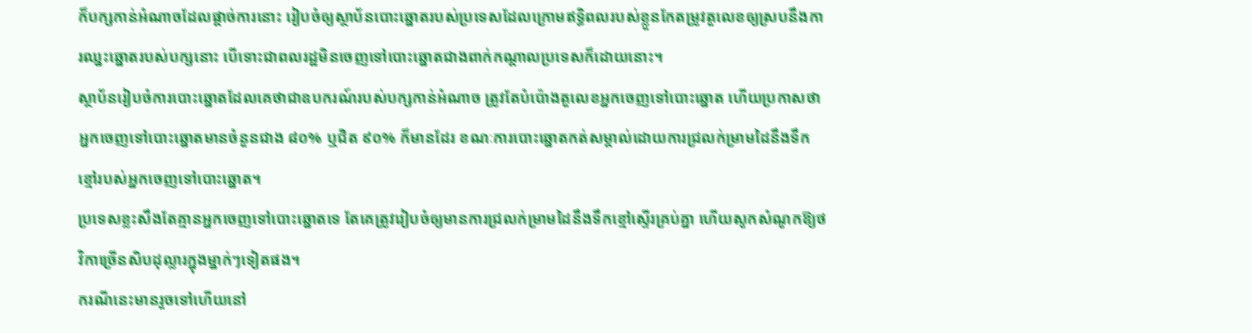ក៏បក្សកាន់អំណាចដែលផ្ដាច់ការនោះ រៀបចំឲ្យស្ថាប័នបោះឆ្នោតរបស់ប្រទេសដែលក្រោមឥទ្ធិពលរបស់ខ្លួនកែតម្រូវតួលេខឲ្យស្របនឹងការឈ្នះឆ្នោតរបស់បក្សនោះ បើទោះជាពលរដ្ឋមិនចេញទៅបោះឆ្នោតជាងពាក់កណ្ដាលប្រទេសក៏ដោយនោះ។
ស្ថាប័នរៀបចំការបោះឆ្នោតដែលគេថាជាឧបករណ៍របស់បក្សកាន់អំណាច ត្រូវតែបំប៉ោងតួលេខអ្នកចេញទៅបោះឆ្នោត ហើយប្រកាសថាអ្នកចេញទៅបោះឆ្នោតមានចំនួនជាង ៨០% ឬជិត ៩០% ក៏មានដែរ ខណៈការបោះឆ្នោតកត់សម្គាល់ដោយការជ្រលក់ម្រាមដៃនឹងទឹកខ្មៅរបស់អ្នកចេញទៅបោះឆ្នោត។
ប្រទេសខ្លះសឹងតែគ្មានអ្នកចេញទៅបោះឆ្នោតទេ តែគេត្រូវរៀបចំឲ្យមានការជ្រលក់ម្រាមដៃនឹងទឹកខ្មៅស្ទើរគ្រប់គ្នា ហើយសូកសំណូកឱ្យថវិកាច្រើនសិបដុល្លារក្នុងម្នាក់ៗទៀតផង។
ករណីនេះមានរួចទៅហើយនៅ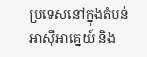ប្រទេសនៅក្នុងតំបន់អាស៊ីអាគ្នេយ៍ និង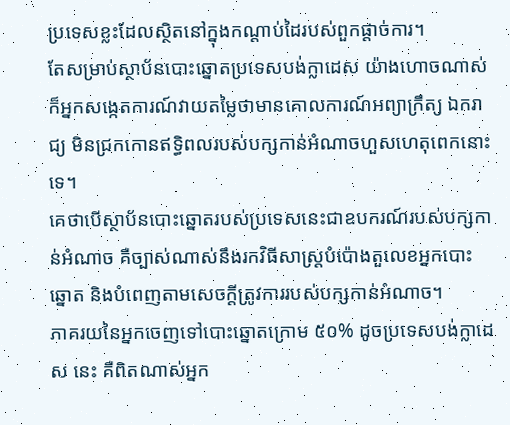ប្រទេសខ្លះដែលស្ថិតនៅក្នុងកណ្ដាប់ដៃរបស់ពួកផ្ដាច់ការ។
តែសម្រាប់ស្ថាប័នបោះឆ្នោតប្រទេសបង់ក្លាដេស យ៉ាងហោចណាស់ក៏អ្នកសង្កេតការណ៍វាយតម្លៃថាមានគោលការណ៍អព្យាក្រឹត្យ ឯករាជ្យ មិនជ្រកកោនឥទ្ធិពលរបស់បក្សកាន់អំណាចហួសហេតុពេកនោះទេ។
គេថាបើស្ថាប័នបោះឆ្នោតរបស់ប្រទេសនេះជាឧបករណ៍របស់បក្សកាន់អំណាច គឺច្បាស់ណាស់នឹងរកវិធីសាស្ត្របំប៉ោងតួលេខអ្នកបោះឆ្នោត និងបំពេញតាមសេចក្ដីត្រូវការរបស់បក្សកាន់អំណាច។
ភាគរយនៃអ្នកចេញទៅបោះឆ្នោតក្រោម ៥០% ដូចប្រទេសបង់ក្លាដេស នេះ គឺពិតណាស់អ្នក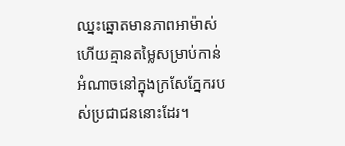ឈ្នះឆ្នោតមានភាពអាម៉ាស់ ហើយគ្មានតម្លៃសម្រាប់កាន់អំណាចនៅក្នុងក្រសែភ្នែករបស់ប្រជាជននោះដែរ។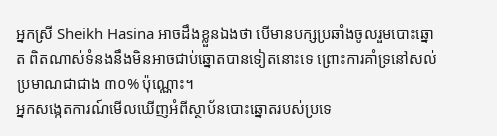អ្នកស្រី Sheikh Hasina អាចដឹងខ្លួនឯងថា បើមានបក្សប្រឆាំងចូលរួមបោះឆ្នោត ពិតណាស់ទំនងនឹងមិនអាចជាប់ឆ្នោតបានទៀតនោះទេ ព្រោះការគាំទ្រនៅសល់ប្រមាណជាជាង ៣០% ប៉ុណ្ណោះ។
អ្នកសង្កេតការណ៍មើលឃើញអំពីស្ថាប័នបោះឆ្នោតរបស់ប្រទេ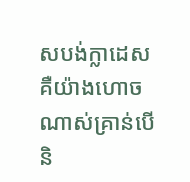សបង់ក្លាដេស គឺយ៉ាងហោចណាស់គ្រាន់បើ និ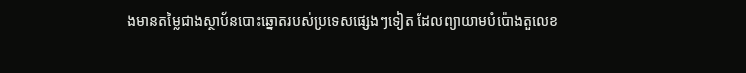ងមានតម្លៃជាងស្ថាប័នបោះឆ្នោតរបស់ប្រទេសផ្សេងៗទៀត ដែលព្យាយាមបំប៉ោងតួលេខ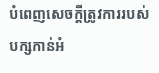បំពេញសេចក្ដីត្រូវការរបស់បក្សកាន់អំ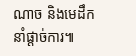ណាច និងមេដឹកនាំផ្ដាច់ការ៕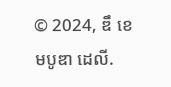© 2024, ឌឹ ខេមបូឌា ដេលី.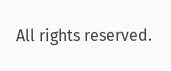All rights reserved.